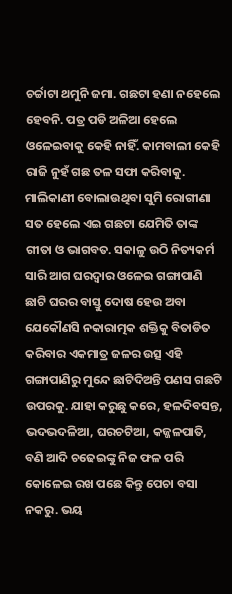ଚର୍ଚ୍ଚାଟା ଥମୁନି ଜମା. ଗଛଟା ହଣା ନହେଲେ ହେବନି. ପତ୍ର ପଡି ଅଳିଆ ହେଲେ ଓଳେଇବାକୁ କେହି ନାହିଁ. କାମବାଲୀ କେହି ରାଜି ନୁହଁ ଗଛ ତଳ ସଫା କରିବାକୁ. ମାଲିକାଣୀ ବୋଲାଉଥିବା ସୁମି ରୋଗୀଣା ସତ ହେଲେ ଏଇ ଗଛଟା ଯେମିତି ତାଙ୍କ ଗୀତା ଓ ଭାଗବତ. ସକାଳୁ ଉଠି ନିତ୍ୟକର୍ମ ସାରି ଆଗ ଘରଦ୍ୱାର ଓଳେଇ ଗଙ୍ଗାପାଣି ଛାଟି ଘରର ବାସ୍ତୁ ଦୋଷ ହେଉ ଅବା ଯେକୌଣସି ନକାରାତ୍ମକ ଶକ୍ତିକୁ ବିତାଡିତ କରିବାର ଏକମାତ୍ର ଜଳର ଉତ୍ସ ଏହି ଗଙ୍ଗାପାଣିରୁ ମୁନ୍ଦେ ଛାଟିଦିଅନ୍ତି ପଣସ ଗଛଟି ଉପରକୁ. ଯାହା କରୁଛୁ କରେ, ହଳଦିବସନ୍ତ, ଭଦଭଦଳିଆ, ଘରଚଟିଆ, କଜ୍ଜଳପାତି, ବଣି ଆଦି ଚଢେଇଙ୍କୁ ନିଜ ଫଳ ପରି କୋଳେଇ ରଖ ପଛେ କିନ୍ତୁ ପେଚା ବସା ନକରୁ. ଭୟ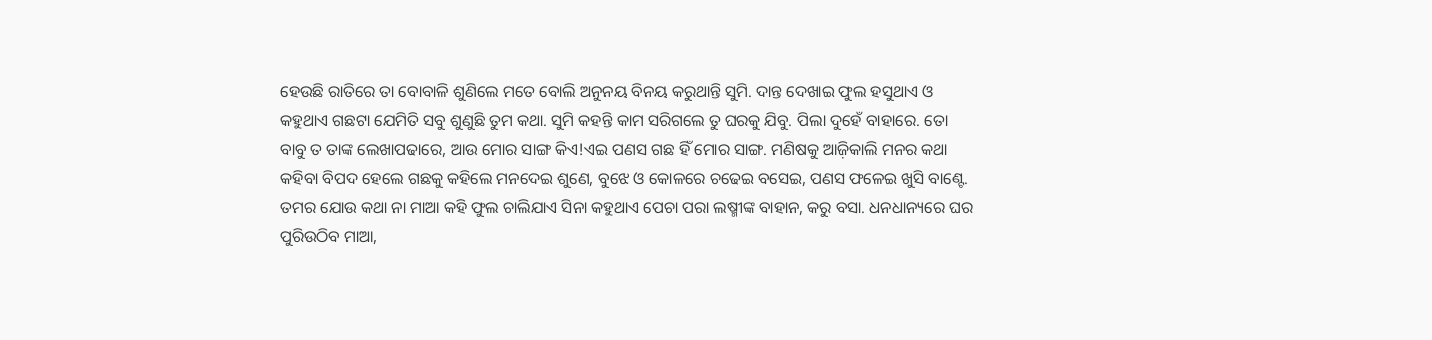ହେଉଛି ରାତିରେ ତା ବୋବାଳି ଶୁଣିଲେ ମତେ ବୋଲି ଅନୁନୟ ବିନୟ କରୁଥାନ୍ତି ସୁମି. ଦାନ୍ତ ଦେଖାଇ ଫୁଲ ହସୁଥାଏ ଓ କହୁଥାଏ ଗଛଟା ଯେମିତି ସବୁ ଶୁଣୁଛି ତୁମ କଥା. ସୁମି କହନ୍ତି କାମ ସରିଗଲେ ତୁ ଘରକୁ ଯିବୁ. ପିଲା ଦୁହେଁ ବାହାରେ. ତୋ ବାବୁ ତ ତାଙ୍କ ଲେଖାପଢାରେ, ଆଉ ମୋର ସାଙ୍ଗ କିଏ!ଏଇ ପଣସ ଗଛ ହିଁ ମୋର ସାଙ୍ଗ. ମଣିଷକୁ ଆଜ଼ିକାଲି ମନର କଥା କହିବା ବିପଦ ହେଲେ ଗଛକୁ କହିଲେ ମନଦେଇ ଶୁଣେ, ବୁଝେ ଓ କୋଳରେ ଚଢେଇ ବସେଇ, ପଣସ ଫଳେଇ ଖୁସି ବାଣ୍ଟେ. ତମର ଯୋଉ କଥା ନା ମାଆ କହି ଫୁଲ ଚାଲିଯାଏ ସିନା କହୁଥାଏ ପେଚା ପରା ଲଷ୍ମୀଙ୍କ ବାହାନ, କରୁ ବସା. ଧନଧାନ୍ୟରେ ଘର ପୁରିଉଠିବ ମାଆ,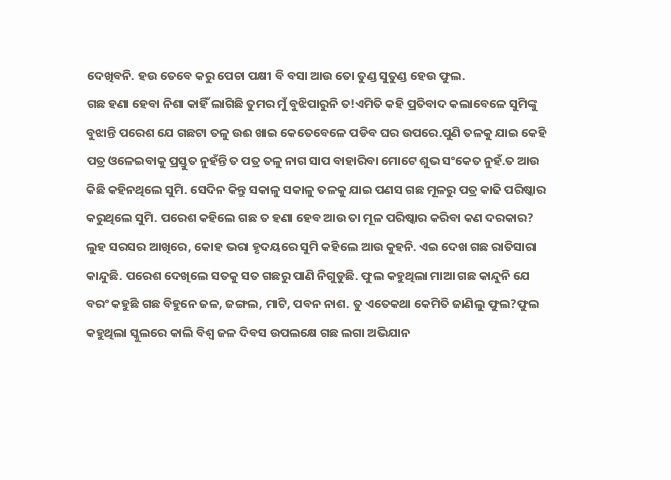ଦେଖିବନି. ହଉ ତେବେ କରୁ ପେଚା ପକ୍ଷୀ ବି ବସା ଆଉ ତୋ ତୁଣ୍ଡ ସୁତୁଣ୍ଡ ହେଉ ଫୁଲ.
ଗଛ ହଣା ହେବା ନିଶା କାହିଁ ଲାଗିଛି ତୁମର ମୁଁ ବୁଝିପାରୁନି ତ!ଏମିତି କହି ପ୍ରତିବାଦ କଲାବେଳେ ସୁମିଙ୍କୁ ବୁଝାନ୍ତି ପରେଶ ଯେ ଗଛଟା ତଳୁ ଉଈ ଖାଇ କେତେବେଳେ ପଡିବ ଘର ଉପରେ.ପୁଣି ତଳକୁ ଯାଇ କେହି ପତ୍ର ଓଳେଇବାକୁ ପ୍ରସ୍ତୁତ ନୁହଁନ୍ତି ତ ପତ୍ର ତଳୁ ନାଗ ସାପ ବାହାରିବା ମୋଟେ ଶୁଭ ସଂକେତ ନୁହଁ.ତ ଆଉ କିଛି କହିନଥିଲେ ସୁମି. ସେଦିନ କିନ୍ତୁ ସକାଳୁ ସକାଳୁ ତଳକୁ ଯାଇ ପଣସ ଗଛ ମୂଳରୁ ପତ୍ର କାଢି ପରିଷ୍କାର କରୁଥିଲେ ସୁମି. ପରେଶ କହିଲେ ଗଛ ତ ହଣା ହେବ ଆଉ ତା ମୂଳ ପରିଷ୍କାର କରିବା କଣ ଦରକାର? ଲୁହ ସରସର ଆଖିରେ, କୋହ ଭରା ହୃଦୟରେ ସୁମି କହିଲେ ଆଉ କୁହନି. ଏଇ ଦେଖ ଗଛ ରାତିସାରା କାନ୍ଦୁଛି. ପରେଶ ଦେଖିଲେ ସତକୁ ସତ ଗଛରୁ ପାଣି ନିଗୁଡୁଛି. ଫୁଲ କହୁଥିଲା ମାଆ ଗଛ କାନ୍ଦୁନି ଯେ ବରଂ କହୁଛି ଗଛ ବିହୁନେ ଜଳ, ଜଙ୍ଗଲ, ମାଟି, ପବନ ନାଶ. ତୁ ଏତେକଥା କେମିତି ଜାଣିଲୁ ଫୁଲ?ଫୁଲ କହୁଥିଲା ସ୍କୁଲରେ କାଲି ବିଶ୍ୱ ଜଳ ଦିବସ ଉପଲକ୍ଷେ ଗଛ ଲଗା ଅଭିଯାନ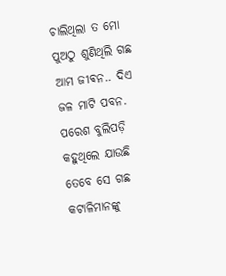ଚାଲିଥିଲା ତ ମୋ ପୁଅଠୁ ଶୁଣିଥିଲି ଗଛ ଆମ ଜୀଵନ.. ଦିଏ ଜଳ ମାଟି ପବନ. ପରେଶ ବୁଲିପଡ଼ି କହୁଥିଲେ ଯାଉଛି ତେବେ ସେ ଗଛ କଟାଳିମାନଙ୍କୁ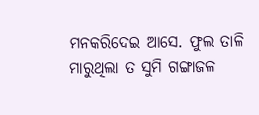ମନକରିଦେଇ ଆସେ. ଫୁଲ ତାଳି ମାରୁଥିଲା ତ ସୁମି ଗଙ୍ଗାଜଳ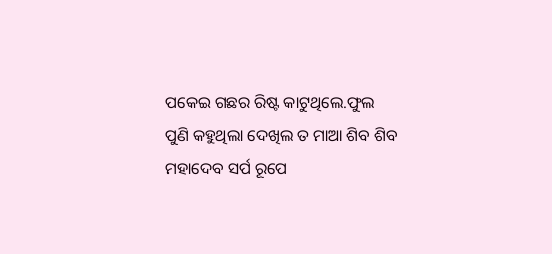ପକେଇ ଗଛର ରିଷ୍ଟ କାଟୁଥିଲେ.ଫୁଲ ପୁଣି କହୁଥିଲା ଦେଖିଲ ତ ମାଆ ଶିବ ଶିବ ମହାଦେବ ସର୍ପ ରୂପେ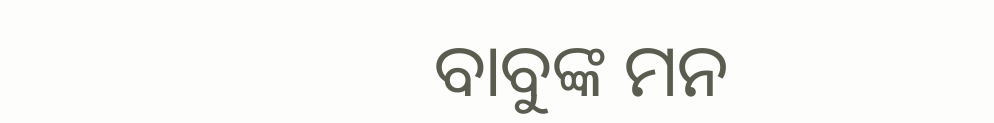ବାବୁଙ୍କ ମନ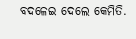ବଦଳେଇ ଦେଲେ କେମିତି.